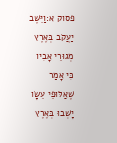פסוק א:וַיֵּשֶׁב יַעֲקֹב בְּאֶרֶץ מְגוּרֵי אָבִיו כִּי אָמַר שֶׁאַלּוּפֵי עֵשָׂו יָשְׁבוּ בְּאֶרֶץ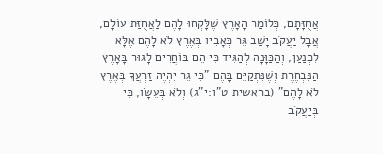אֲחֻזָּתָם, כְּלוֹמַר הָאָרֶץ שֶׁלָּקְחוּ לָהֶם לַאֲחֻזַּת עוֹלָם, אֲבָל יַעֲקֹב יָשַׁב גֵּר כְּאָבִיו בְּאֶרֶץ לֹא לָהֶם אֶלָּא לִכְנַעַן, וְהַכַּוָּנָה לְהַגִּיד כִּי הֵם בּוֹחֲרִים לָגוּר בָּאָרֶץ הַנִּבְחֶרֶת וְשֶׁנִּתְקַיֵּם בָּהֶם "כִּי גֵר יִהְיֶה זַרְעֲךָ בְּאֶרֶץ לֹא לָהֶם" (בראשית ט"ו:י"ג) וְלֹא בְּעֵשָׂו, כִּי בְּיַעֲקֹב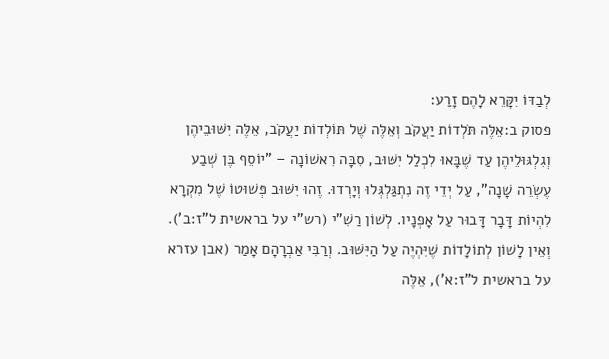לְבַדּוֹ יִקָּרֵא לָהֶם זָרַע:
פסוק ב:אֵלֶּה תֹּלְדוֹת יַעֲקֹב וְאֵלֶּה שֶׁל תּוֹלְדוֹת יַעֲקֹב, אֵלֶּה יִשּׁוּבֵיהֶן וְגִלְגּוּלֵיהֶן עַד שֶׁבָּאוּ לִכְלַל יִשּׁוּב, סִבָּה רִאשׁוֹנָה – "יוֹסֵף בֶּן שְׁבַע עֶשְׂרֵה שָׁנָה", עַל יְדֵי זֶה נִתְגַּלְגְּלוּ וְיָרְדוּ. זֶהוּ יִשּׁוּב פְּשׁוּטוֹ שֶׁל מִקְרָא לִהְיוֹת דָּבָר דָּבוּר עַל אָפְנָיו. לְשׁוֹן רַשִׁ"י (רש"י על בראשית ל"ז:ב'). וְאֵין לָשׁוֹן לְתוֹלָדוֹת שֶׁיִּהְיֶה עַל הַיִּשּׁוּב. וְרַבִּי אַבְרָהָם אָמַר (אבן עזרא על בראשית ל"ז:א'), אֵלֶּה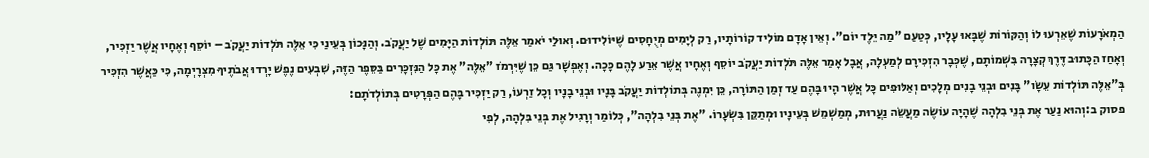הַמְאֹרָעוֹת שֶׁאֵרְעוּ לוֹ וְהַקּוֹרוֹת שֶׁבָּאוּ עָלָיו, כְּטַעַם "מַה יֵּלֶד יוֹם". וְאֵין אָדָם מוֹלִיד קוֹרוֹתָיו, רַק לְיָמִים מְיֻחָסִים שֶׁיּוֹלִידוּם. וְאוּלַי יֹאמַר אֵלֶּה תּוֹלְדוֹת הַיָּמִים שֶׁל יַעֲקֹב. וְהַנָּכוֹן בְּעֵינַי כִּי אֵלֶּה תֹּלְדוֹת יַעֲקֹב – יוֹסֵף וְאֶחָיו אֲשֶׁר יַזְכִּיר, וְאָחַז הַכָּתוּב דֶּרֶךְ קְצָרָה בִּשְׁמוֹתָם, שֶׁכְּבָר הִזְכִּירָם לְמַעְלָה, אֲבָל אָמַר אֵלֶּה תֹּלְדוֹת יַעֲקֹב יוֹסֵף וְאֶחָיו אֲשֶׁר אֵרַע לָהֶם כָּכָה. וְאֶפְשָׁר גַּם כֵּן שֶׁיִּרְמֹז "אֵלֶּה" אֶת כָּל הַנִּזְכָּרִים בַּסֵּפֶר הַזֶּה, שִׁבְעִים נֶפֶשׁ יָרְדוּ אֲבֹתֶיךָ מִצְרָיְמָה, כִּי כַּאֲשֶׁר הִזְכִּיר בְּ"אֵלֶּה תּוֹלְדוֹת עֵשָׂו" בָּנִים וּבְנֵי בָנִים מְלָכִים וְאַלּוּפִים כָּל אֲשֶׁר הָיוּ בָּהֶם עַד זְמַן הַתּוֹרָה, כֵּן יִמְנֶה בְּתוֹלְדוֹת יַעֲקֹב בָּנָיו וּבְנֵי בָנָיו וְכָל זַרְעוֹ, רַק יַזְכִּיר בָּהֶם הַפְּרָטִים בְּתוֹלְדֹתָם:
פסוק ב:וְהוּא נַעַר אֶת בְּנֵי בִלְהָה שֶׁהָיָה עוֹשֶׂה מַעֲשֵׂה נַעֲרוּת, מְמַשְׁמֵשׁ בְּעֵינָיו וּמְתַקֵּן בִּשְׂעָרוֹ. "אֶת בְּנֵי בִלְהָה", כְּלוֹמַר וְרָגִיל אֶת בְּנֵי בִּלְהָה, לְפִי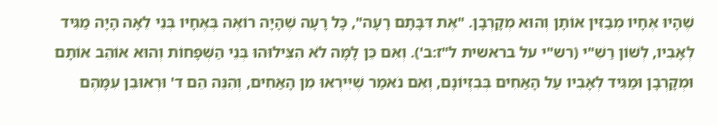שֶׁהָיוּ אֶחָיו מְבַזִּין אוֹתָן וְהוּא מְקָרְבָן. "אֶת דִּבָּתָם רָעָה", כָּל רָעָה שֶׁהָיָה רוֹאֶה בְּאֶחָיו בְּנֵי לֵאָה הָיָה מַגִּיד לְאָבִיו, לְשׁוֹן רַשִׁ"י (רש"י על בראשית ל"ז:ב'). וְאִם כֵּן לָמָּה לֹא הִצִּילוּהוּ בְּנֵי הַשְּׁפָחוֹת וְהוּא אוֹהֵב אוֹתָם וּמְקָרְבָן וּמַגִּיד לְאָבִיו עַל הָאַחִים בְּבִזְיוֹנָם, וְאִם נֹאמַר שֶׁיִּירְאוּ מִן הָאַחִים, וְהִנֵּה הֵם ד' וּרְאוּבֵן עִמָּהֶם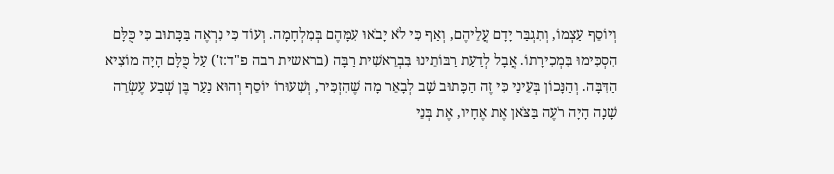וְיוֹסֵף עַצְמוֹ, וְתִגְבַּר יָדָם עֲלֵיהֶם, וְאַף כִּי לֹא יָבֹאוּ עִמָּהֶם בְּמִלְחָמָה. וְעוֹד כִּי נִרְאֶה בַּכָּתוּב כִּי כֻּלָּם הִסְכִּימוּ בִּמְכִירָתוֹ. אֲבָל לְדַעַת רַבּוֹתֵינוּ בִּבְרֵאשִׁית רַבָּה (בראשית רבה פ"ד:ז') עַל כֻּלָּם הָיָה מוֹצִיא הַדִּבָּה. וְהַנָּכוֹן בְּעֵינַי כִּי זֶה הַכָּתוּב שָׁב לְבָאֵר מָה שֶׁהִזְכִּיר, וְשִׁעוּרוֹ יוֹסֵף וְהוּא נַעַר בֶּן שְׁבַע עֶשְׂרֵה שָׁנָה הָיָה רֹעֶה בַּצֹּאן אֶת אֶחָיו, אֶת בְּנֵי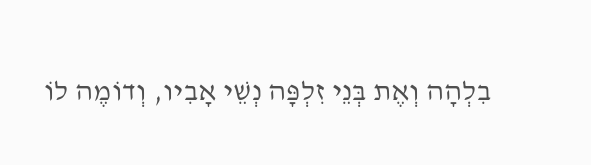בִלְהָה וְאֶת בְּנֵי זִלְפָּה נְשֵׁי אָבִיו, וְדוֹמֶה לוֹ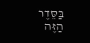בַּסֵּדֶר הַזֶּה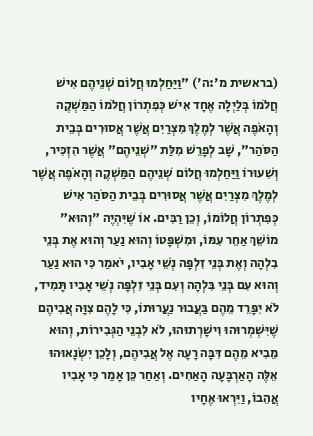(בראשית מ':ה') "וַיַּחַלְמוּ חֲלוֹם שְׁנֵיהֶם אִישׁ חֲלֹמוֹ בְּלַיְלָה אֶחָד אִישׁ כְּפִתְרוֹן חֲלֹמוֹ הַמַּשְׁקֶה וְהָאֹפֶה אֲשֶׁר לְמֶלֶךְ מִצְרַיִם אֲשֶׁר אֲסוּרִים בְּבֵית הַסֹּהַר", שָׁב לְפָרֵשׁ מִלַּת "שְׁנֵיהֶם" אֲשֶׁר הִזְכִּיר, וְשִׁעוּרוֹ וַיַּחַלְמוּ חֲלוֹם שְׁנֵיהֶם הַמַּשְׁקֶה וְהָאֹפֶה אֲשֶׁר לְמֶלֶךְ מִצְרַיִם אֲשֶׁר אֲסוּרִים בְּבֵית הַסֹּהַר אִישׁ כְּפִתְרוֹן חֲלוֹמוֹ, וְכֵן רַבִּים. אוֹ שֶׁיִּהְיֶה "וְהוּא" מוֹשֵׁךְ אַחֵר עִמּוֹ, וּמִשְׁפָּטוֹ וְהוּא נַעַר וְהוּא אֶת בְּנֵי בִלְהָה וְאֶת בְּנֵי זִלְפָּה נְשֵׁי אָבִיו, יֹאמַר כִּי הוּא נַעַר וְהוּא עִם בְּנֵי בִּלְהָה וְעִם בְּנֵי זִלְפָּה נְשֵׁי אָבִיו תָּמִיד, לֹא יִפָּרֵד מֵהֶם בַּעֲבוּר נַעֲרוּתוֹ, כִּי לָהֶם צִוָּה אֲבִיהֶם שֶׁיִּשְׁמְרוּהוּ וִישָׁרְתוּהוּ, לֹא לִבְנֵי הַגְּבִירוֹת, וְהוּא מֵבִיא מֵהֶם דִּבָּה רָעָה אֶל אֲבִיהֶם, וְלָכֵן יִשְׂנָאוּהוּ אֵלֶּה הָאַרְבָּעָה הָאַחִים. וְאַחַר כֵּן אָמַר כִּי אָבִיו אֲהֵבוֹ, וַיִּרְאוּ אֶחָיו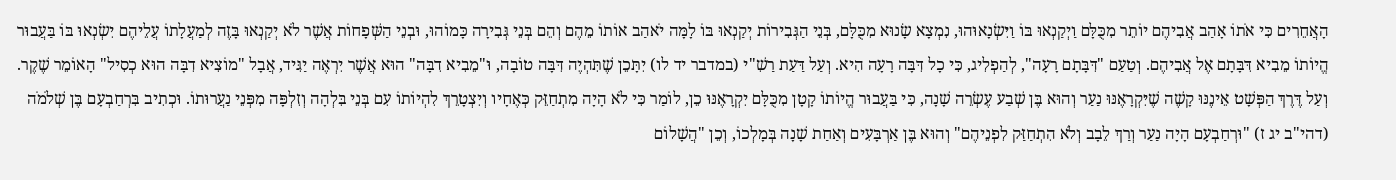הָאֲחֵרִים כִּי אֹתוֹ אָהַב אֲבִיהֶם יוֹתֵר מִכֻּלָּם וַיְקַנְאוּ בּוֹ וַיִּשְׂנָאוּהוּ, נִמְצָא שָׂנוּא מִכֻּלָּם, בְּנֵי הַגְּבִירוֹת יְקַנְאוּ בּוֹ לָמָּה יֹאהַב אוֹתוֹ מֵהֶם וְהֵם בְּנֵי גְּבִירָה כָּמוֹהוּ, וּבְנֵי הַשְּׁפָחוֹת אֲשֶׁר לֹא יְקַנְאוּ בָּזֶה לְמַעֲלָתוֹ עֲלֵיהֶם יִשְׂנְאוּ בּוֹ בַּעֲבוּר הֱיוֹתוֹ מֵבִיא דִּבָּתָם אֶל אֲבִיהֶם. וְטַעַם "דִּבָּתָם רָעָה", לְהַפְלִיג, כִּי כָל דִּבָּה רָעָה הִיא. וְעַל דַּעַת רַשִׁ"י (במדבר יד לו) יִתָּכֵן שֶׁתִּהְיֶה דִּבָּה טוֹבָה, וּ"מֵבִיא דִבָּה" הוּא אֲשֶׁר יִרְאֶה יַגִּיד, אֲבָל "מוֹצִיא דִבָּה הוּא כְסִיל" הָאוֹמֵר שֶׁקֶר. וְעַל דֶּרֶךְ הַפְּשָׁט אֵינֶנּוּ קָשֶׁה שֶׁיִּקְרָאֶנּוּ נַעַר וְהוּא בֶּן שְׁבַע עֶשְׂרֵה שָׁנָה, כִּי בַּעֲבוּר הֱיוֹתוֹ קָטָן מִכֻּלָּם יִקְרָאֶנּוּ כֵן, לוֹמַר כִּי לֹא הָיָה מִתְחַזֵּק כְּאֶחָיו וְיִצְטָרֵךְ לִהְיוֹתוֹ עִם בְּנֵי בִּלְהָה וְזִלְפָּה מִפְּנֵי נַעֲרוּתוֹ. וּכְתִיב בִּרְחַבְעָם בֶּן שְׁלֹמֹה (דהי"ב יג ז) "וּרְחַבְעָם הָיָה נַעַר וְרַךְ לֵבָב וְלֹא הִתְחַזַּק לִפְנֵיהֶם" וְהוּא בֶּן אַרְבָּעִים וְאַחַת שָׁנָה בְּמָלְכוֹ, וְכֵן "הֲשָׁלוֹם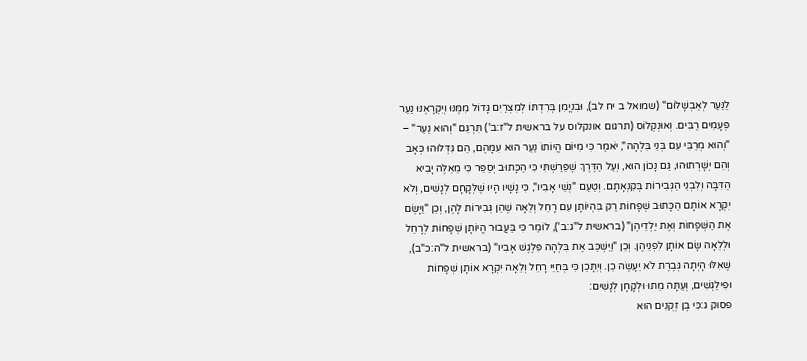לַנַּעַר לְאַבְשָׁלוֹם" (שמואל ב יח לב), וּבִנְיָמִן בְּרִדְתּוֹ לְמִצְרַיִם גָּדוֹל מִמֶּנּוּ וְיִקְרָאֶנּוּ נַעַר פְּעָמִים רַבִּים. וְאוּנְקְלוֹס (תרגום אונקלוס על בראשית ל"ז:ב') תִּרְגֵּם "וְהוּא נַעַר" – "וְהוּא מְרַבֵּי עִם בְּנֵי בִּלְהָה", יֹאמַר כִּי מִיּוֹם הֱיוֹתוֹ נַעַר הוּא עִמָּהֶם, הֵם גִּדְּלוּהוּ כְּאָב וְהֵם יְשָׁרְתוּהוּ, גַּם נָכוֹן הוּא, וְעַל הַדֶּרֶךְ שֶׁפֵּרַשְׁתִּי כִּי הַכָּתוּב יְסַפֵּר כִּי מֵאֵלֶּה יָבִיא הַדִּבָּה וְלִבְנֵי הַגְּבִירוֹת בְּקִנְאָתָם. וְטַעַם "נְשֵׁי אָבִיו", כִּי נָשָׁיו הָיוּ שֶׁלְּקָחָם לְנָשִׁים, וְלֹא יִקְרָא אוֹתָם הַכָּתוּב שְׁפָחוֹת רַק בִּהְיוֹתָן עִם רָחֵל וְלֵאָה שֶׁהֵן גְּבִירוֹת לָהֶן, וְכֵן "וַיָּשֶׂם אֶת הַשְּׁפָחוֹת וְאֶת יַלְדֵיהֶן" (בראשית ל"ג:ב'), לוֹמַר כִּי בַּעֲבוּר הֱיוֹתָן שְׁפָחוֹת לְרָחֵל וּלְלֵאָה שָׂם אוֹתָן לִפְנֵיהֶן. וְכֵן "וַיִּשְׁכַּב אֶת בִּלְהָה פִּלֶגֶשׁ אָבִיו" (בראשית ל"ה:כ"ב), שֶׁאִלּוּ הָיְתָה גְּבֶרֶת לֹא יֵעָשֶׂה כֵן. וְיִתָּכֵן כִּי בְּחַיֵּי רָחֵל וְלֵאָה יִקְרָא אוֹתָן שְׁפָחוֹת וּפִילַגְשִׁים, וְעַתָּה מֵתוּ וּלְקָחָן לְנָשִׁים:
פסוק ג:כִּי בֶן זְקֻנִים הוּא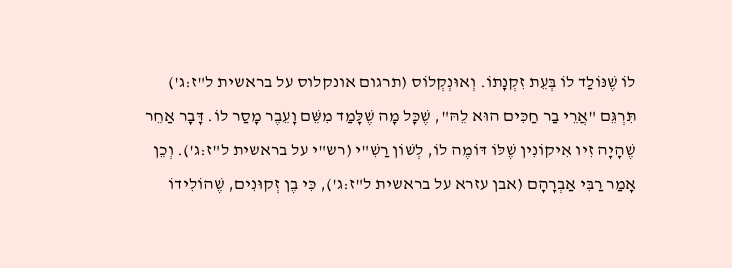לוֹ שֶׁנּוֹלַד לוֹ בְּעֵת זִקְנָתוֹ. וְאוּנְקְלוֹס (תרגום אונקלוס על בראשית ל"ז:ג') תִּרְגֵּם "אֲרֵי בַר חַכִּים הוּא לֵהּ", שֶׁכָּל מָה שֶׁלָּמַד מִשֵּׁם וָעֵבֶר מָסַר לוֹ. דָּבָר אַחֵר שֶׁהָיָה זִיו אִיקוֹנִין שֶׁלּוֹ דּוֹמֶה לוֹ, לְשׁוֹן רַשִׁ"י (רש"י על בראשית ל"ז:ג'). וְכֵן אָמַר רַבִּי אַבְרָהָם (אבן עזרא על בראשית ל"ז:ג'), כִּי בֶן זְקוּנִים, שֶׁהוֹלִידוֹ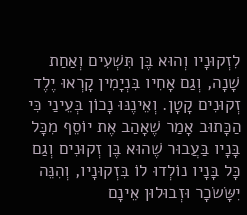לִזְקוּנָיו וְהוּא בֶּן תִּשְׁעִים וְאַחַת שָׁנָה, וְגַם אָחִיו בִּנְיָמִין קָרְאוּ יֶלֶד זְקוּנִים קָטָן. וְאֵינֶנּוּ נָכוֹן בְּעֵינַי כִּי הַכָּתוּב אָמַר שֶׁאָהַב אֶת יוֹסֵף מִכָּל בָּנָיו בַּעֲבוּר שֶׁהוּא בֶּן זְקוּנִים וְגַם כָּל בָּנָיו נוֹלְדוּ לוֹ בִּזְקוּנָיו, וְהִנֵּה יִשָּׂשׂכָר וּזְבוּלוּן אֵינָם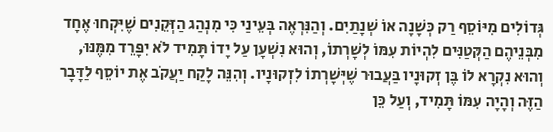גְּדוֹלִים מִיּוֹסֵף רַק כְּשָׁנָה אוֹ שְׁנָתַיִם. וְהַנִּרְאֶה בְּעֵינַי כִּי מִנְהַג הַזְּקֵנִים שֶׁיִּקְחוּ אֶחָד מִבְּנֵיהֶם הַקְּטַנִּים לִהְיוֹת עִמּוֹ לְשָׁרְתוֹ, וְהוּא נִשְׁעָן עַל יָדוֹ תָּמִיד לֹא יִפָּרֵד מִמֶּנּוּ, וְהוּא נִקְרָא לוֹ בֶּן זְקוּנָיו בַּעֲבוּר שֶׁיְּשָׁרְתוֹ לִזְקוּנָיו. וְהִנֵּה לָקַח יַעֲקֹב אֶת יוֹסֵף לַדָּבָר הַזֶּה וְהָיָה עִמּוֹ תָּמִיד, וְעַל כֵּן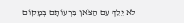לֹא יֵלֵךְ עִם הַצֹּאן בִּרְעוֹתָם בְּמָקוֹם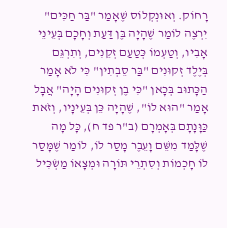רָחוֹק. וְאוּנְקְלוֹס שֶׁאָמַר "בַּר חַכִּים" יִרְצֶה לוֹמַר שֶׁהָיָה בֶּן דַּעַת וְחָכָם בְּעֵינֵי אָבִיו, וְטַעְמוֹ כְּטַעַם זְקֵנִים, וְתִרְגֵּם בְּיֶלֶד זְקוּנִים "בַּר סֵבְתִין" כִּי לֹא אָמַר הַכָּתוּב בְּכָאן "כִּי בֶן זְקוּנִים הָיָה" אֲבָל אָמַר "הוּא לוֹ", שֶׁהָיָה כֵּן בְּעֵינָיו, וְזֹאת כַּוָּנָתָם בְּאָמְרָם (ב"ר פד ח), כָּל מָה שֶׁלָּמַד מִשֵּׁם וָעֵבֶר מָסַר לוֹ, לוֹמַר שֶׁמָּסַר לוֹ חָכְמוֹת וְסִתְרֵי תּוֹרָה וּמְצָאוֹ מַשְׂכִּיל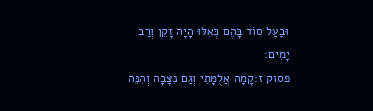וּבַעַל סוֹד בָּהֶם כְּאִלּוּ הָיָה זָקֵן וְרַב יָמִים:
פסוק ז:קָמָה אֲלֻמָּתִי וְגַם נִצָּבָה וְהִנֵּה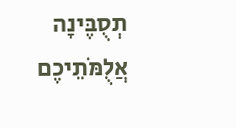תְסֻבֶּינָה אֲלֻמֹּתֵיכֶם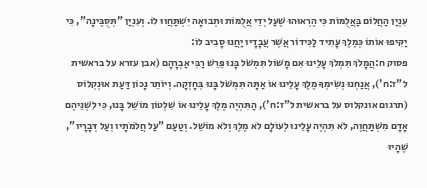עִנְיַן הַחֲלוֹם בַּאֲלֻמּוֹת כִּי הֶרְאוּהוּ שֶׁעַל יְדֵי אֲלֻמּוֹת וּתְבוּאָה יִשְׁתַּחֲווּ לוֹ. וְעִנְיַן "תְּסֻבֶּינָה", כִּי יַקִּיפוּ אוֹתוֹ כְּמֶלֶךְ עָתִיד לַכִּידוֹר אֲשֶׁר עֲבָדָיו יַחֲנוּ סָבִיב לוֹ:
פסוק ח:הֲמָלֹךְ תִּמְלֹךְ עָלֵינוּ אִם מָשׁוֹל תִּמְשֹׁל בָּנוּ פֵּרֵשׁ רַבִּי אַבְרָהָם (אבן עזרא על בראשית ל"ז:ח'), אֲנַחְנוּ נְשִׂימְךָ מֶלֶךְ עָלֵינוּ אוֹ אַתָּה תִּמְשֹׁל בָּנוּ בְּחָזְקָה. וְיוֹתֵר נָכוֹן דַּעַת אוּנְקְלוֹס (תרגום אונקלוס על בראשית ל"ז:ח'), הַתִּהְיֶה מֶלֶךְ עָלֵינוּ אוֹ שִׁלְטוֹן מוֹשֵׁל בָּנוּ, כִּי לִשְׁנֵיהֶם אָדָם מִשְׁתַּחֲוֶה, לֹא תִּהְיֶה עָלֵינוּ לְעוֹלָם לֹא מֶלֶךְ וְלֹא מוֹשֵׁל. וְטַעַם "עַל חֲלֹמֹתָיו וְעַל דְּבָרָיו", שֶׁהָיוּ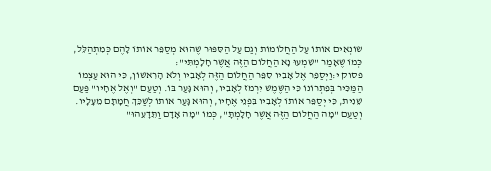שׂוֹנְאִים אוֹתוֹ עַל הַחֲלוֹמוֹת וְגַם עַל הַסִּפּוּר שֶׁהוּא מְסַפֵּר אוֹתוֹ לָהֶם כְּמִתְהַלֵּל, כְּמוֹ שֶׁאָמַר "שִׁמְעוּ נָא הַחֲלוֹם הַזֶּה אֲשֶׁר חָלָמְתִּי":
פסוק י:וַיְסַפֵּר אֶל אָבִיו סִפֵּר הַחֲלוֹם הַזֶּה לְאָבִיו וְלֹא הָרִאשׁוֹן, כִּי הוּא עַצְמוֹ הַמַּכִּיר בְּפִתְרוֹנוֹ כִּי הַשֶּׁמֶשׁ יִרְמֹז לְאָבִיו, וְהוּא גָּעַר בּוֹ. וְטַעַם "וְאֶל אֶחָיו" פַּעַם שֵׁנִית, כִּי יְסַפֵּר אוֹתוֹ לְאָבִיו בִּפְנֵי אֶחָיו, וְהוּא גָּעַר אוֹתוֹ לְשַׁכֵּךְ חֲמָתָם מֵעָלָיו. וְטַעַם "מָה הַחֲלוֹם הַזֶּה אֲשֶׁר חָלָמְתָּ", כְּמוֹ "מָה אָדָם וַתֵּדָעֵהוּ"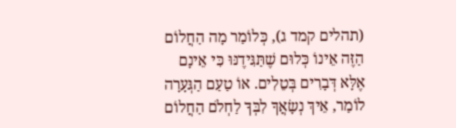(תהלים קמד ג), כְּלוֹמַר מָה הַחֲלוֹם הַזֶּה אֵינוֹ כְּלוּם שֶׁתַּגִּידֶנּוּ כִּי אֵינָם אֶלָּא דְּבָרִים בְּטֵלִים. אוֹ טַעַם הַגְּעָרָה לוֹמַר, אֵיךְ נְשָׂאֲךָ לִבְּךָ לַחְלֹם הַחֲלוֹם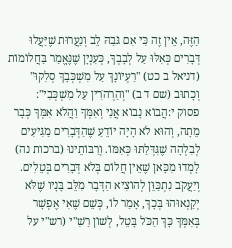הַזֶּה, אֵין זֶה כִּי אִם גֹּבַהּ לֵב וְנַעֲרוּת שֶׁיַּעֲלוּ דְּבָרִים כְּאִלּוּ עַל לְבָבְךָ, כְּעִנְיָן שֶׁנֶּאֱמַר בַּחֲלוֹמוֹת (דניאל ב כט) "רַעְיוֹנָךְ עַל מִשְׁכְּבָךְ סְלִקוּ" וְכָתוּב (שם ד ב) "וְהַרְהֹרִין עַל מִשְׁכְּבִי":
פסוק י:הֲבוֹא נָבוֹא אֲנִי וְאִמְּךָ וַהֲלֹא אִמְּךָ כְּבָר מֵתָה, וְהוּא לֹא הָיָה יוֹדֵעַ שֶׁהַדְּבָרִים מַגִּיעִים לְבִלְהָה שֶׁגִּדְּלַתּוּ כְּאִמּוֹ. וְרַבּוֹתֵינוּ (ברכות נה) לָמְדוּ מִכָּאן שֶׁאֵין חֲלוֹם בְּלֹא דְּבָרִים בְּטֵלִים. וְיַעֲקֹב נִתְכַּוֵּן לְהוֹצִיא הַדָּבָר מִלֵּב בָּנָיו שֶׁלֹּא יְקַנְאוּהוּ בְּכָךְ, אָמַר לוֹ, כְּשֵׁם שֶׁאִי אֶפְשָׁר בְּאִמְּךָ כָּךְ הַכֹּל בָּטֵל, לְשׁוֹן רַשִׁ"י (רש"י על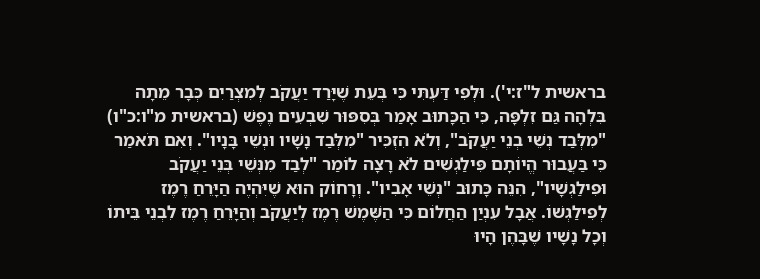בראשית ל"ז:י'). וּלְפִי דַּעְתִּי כִּי בְּעֵת שֶׁיָּרַד יַעֲקֹב לְמִצְרַיִם כְּבָר מֵתָה בִּלְהָה גַּם זִלְפָּה, כִּי הַכָּתוּב אָמַר בְּסִפּוּר שִׁבְעִים נֶפֶשׁ (בראשית מ"ו:כ"ו) "מִלְּבַד נְשֵׁי בְנֵי יַעֲקֹב", וְלֹא הִזְכִּיר "מִלְּבַד נָשָׁיו וּנְשֵׁי בָּנָיו". וְאִם תֹּאמַר כִּי בַּעֲבוּר הֱיוֹתָם פִּילַגְשִׁים לֹא רָצָה לוֹמַר "לְבַד מִנְּשֵׁי בְּנֵי יַעֲקֹב וּפִילַגְשָׁיו", הִנֵּה כָּתוּב "נְשֵׁי אָבִיו". וְרָחוֹק הוּא שֶׁיִּהְיֶה הַיָּרֵחַ רֶמֶז לְפִילַגְשׁוֹ. אֲבָל עִנְיַן הַחֲלוֹם כִּי הַשֶּׁמֶשׁ רֶמֶז לְיַעֲקֹב וְהַיָּרֵחַ רֶמֶז לִבְנֵי בֵּיתוֹ וְכָל נָשָׁיו שֶׁבָּהֶן הָיוּ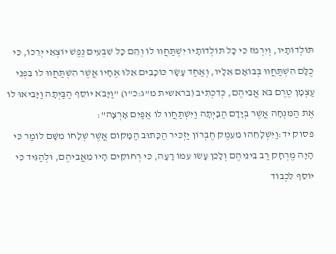תּוֹלְדוֹתָיו, וְיִרְמֹז כִּי כָל תּוֹלְדוֹתָיו יִשְׁתַּחֲווּ לוֹ וְהֵם כָּל שִׁבְעִים נֶפֶשׁ יוֹצְאֵי יְרֵכוֹ, כִּי כֻלָּם הִשְׁתַּחֲווּ בְּבוֹאָם אֵלָיו, וְאַחַד עָשָׂר כּוֹכָבִים אֵלּוּ אֶחָיו אֲשֶׁר הִשְׁתַּחֲווּ לוֹ בִּפְנֵי עַצְמָן טֶרֶם בֹּא אֲבִיהֶם, כְּדִכְתִיב (בראשית מ"ג:כ"ו) "וַיָּבֹא יוֹסֵף הַבַּיְתָה וַיָּבִיאּוּ לוֹ אֶת הַמִּנְחָה אֲשֶׁר בְּיָדָם הַבָּיְתָה וַיִּשְׁתַּחֲווּ לוֹ אַפַּיִם אָרְצָה":
פסוק יד:וַיִּשְׁלָחֵהוּ מֵעֵמֶק חֶבְרוֹן יַזְכִּיר הַכָּתוּב הַמָּקוֹם אֲשֶׁר שְׁלָחוֹ מִשָּׁם לוֹמַר כִּי הָיָה מֶרְחָק רַב בֵּינֵיהֶם וְלָכֵן עָשׂוּ עִמּוֹ רָעָה, כִּי רְחוֹקִים הָיוּ מֵאֲבִיהֶם, וּלְהַגִּיד כִּי יוֹסֵף לִכְבוֹד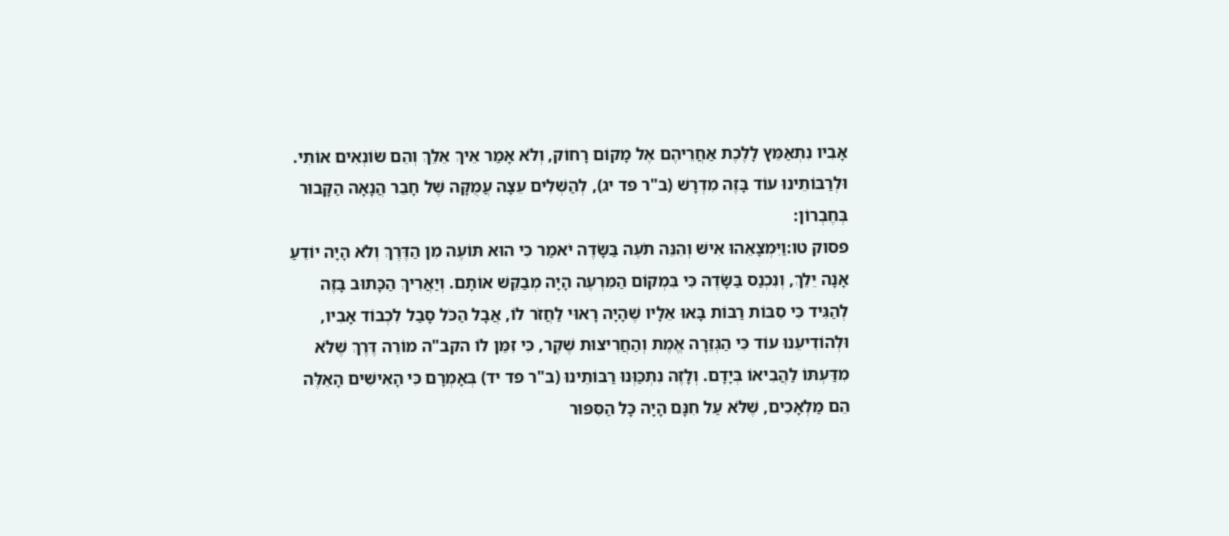אָבִיו נִתְאַמֵּץ לָלֶכֶת אַחֲרֵיהֶם אֶל מָקוֹם רָחוֹק, וְלֹא אָמַר אֵיךְ אֵלֵךְ וְהֵם שׂוֹנְאִים אוֹתִי. וּלְרַבּוֹתֵינוּ עוֹד בָּזֶה מִדְרָשׁ (ב"ר פד יג), לְהַשְׁלִים עֵצָה עֲמֻקָּה שֶׁל חָבֵר הֲנָאָה הַקָּבוּר בְּחֶבְרוֹן:
פסוק טו:וַיִּמְצָאֵהוּ אִישׁ וְהִנֵּה תֹעֶה בַּשָּׂדֶה יֹאמַר כִּי הוּא תּוֹעֶה מִן הַדֶּרֶךְ וְלֹא הָיָה יוֹדֵעַ אָנָה יֵלֵךְ, וְנִכְנַס בַּשָּׂדֶה כִּי בִּמְקוֹם הַמִּרְעֶה הָיָה מְבַקֵּשׁ אוֹתָם. וְיַאֲרִיךְ הַכָּתוּב בָּזֶה לְהַגִּיד כִּי סִבּוֹת רַבּוֹת בָּאוּ אֵלָיו שֶׁהָיָה רָאוּי לַחֲזֹר לוֹ, אֲבָל הַכֹּל סָבַל לִכְבוֹד אָבִיו, וּלְהוֹדִיעֵנוּ עוֹד כִּי הַגְּזֵרָה אֱמֶת וְהַחֲרִיצוּת שֶׁקֶר, כִּי זִמֵּן לוֹ הקב"ה מוֹרֵה דֶּרֶךְ שֶׁלֹּא מִדַּעְתּוֹ לַהֲבִיאוֹ בְּיָדָם. וְלָזֶה נִתְכַּוְּנוּ רַבּוֹתֵינוּ (ב"ר פד יד) בְּאָמְרָם כִּי הָאִישִׁים הָאֵלֶּה הֵם מַלְאָכִים, שֶׁלֹּא עַל חִנָּם הָיָה כָּל הַסִּפּוּר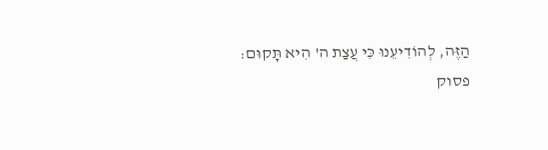הַזֶּה, לְהוֹדִיעֵנוּ כִּי עֲצַת ה' הִיא תָּקוּם:
פסוק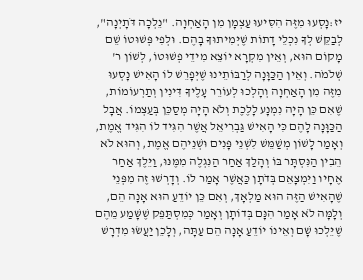יז:נָסְעוּ מִזֶּה הִסִּיעוּ עַצְמָן מִן הָאַחְוָה. "נֵלְכָה דֹּתָיְנָה", לְבַקֵּשׁ לְךָ נִכְלֵי דָתוֹת שֶׁיְּמִיתוּךָ בָהֶם. וּלְפִי פְּשׁוּטוֹ שֵׁם מָקוֹם הוּא, וְאֵין מִקְרָא יוֹצֵא מִידֵי פְשׁוּטוֹ, לְשׁוֹן ר' שְׁלֹמֹה. וְאֵין הַכַּוָּנָה לְרַבּוֹתֵינוּ שֶׁיְּפָרֵשׁ לוֹ הָאִישׁ נָסְעוּ מִזֶּה מִן הָאַחְוָה וְהָלְכוּ לְעוֹרֵר עָלֶיךָ דִּינִין וְתַרְעוֹמוֹת, שֶׁאִם כֵּן הָיָה נִמְנָע לָלֶכֶת וְלֹא הָיָה מְסַכֵּן בְּעַצְמוֹ. אֲבָל הַכַּוָּנָה לָהֶם כִּי הָאִישׁ גַּבְרִיאֵל אֲשֶׁר הִגִּיד לוֹ הִגִּיד אֱמֶת, וְאָמַר לָשׁוֹן מְשַׁמֵּשׁ לִשְׁנֵי פָּנִים וּשְׁנֵיהֶם אֱמֶת, וְהוּא לֹא הֵבִין הַנִּסְתָּר בּוֹ וְהָלַךְ אַחַר הַנִּגְלֶה מִמֶּנּוּ, וַיֵּלֶךְ אַחַר אֶחָיו וַיִּמְצָאֵם בְּדֹתָן כַּאֲשֶׁר אָמַר לוֹ. וְדָרְשׁוּ זֶה מִפְּנֵי שֶׁהָאִישׁ הַזֶּה הוּא מַלְאָךְ, וְאִם כֵּן יוֹדֵעַ הוּא אָנָה הֵם, וְלָמָּה לֹא אָמַר הִנָּם בְּדוֹתָן וְאָמַר כְּמִסְתַּפֵּק שֶׁשָּׁמַע מֵהֶם שֶׁיֵּלְכוּ שָׁם וְאֵינוֹ יוֹדֵעַ אָנָה הֵם עַתָּה, וְלָכֵן יַעֲשׂוּ מִדְרָשׁ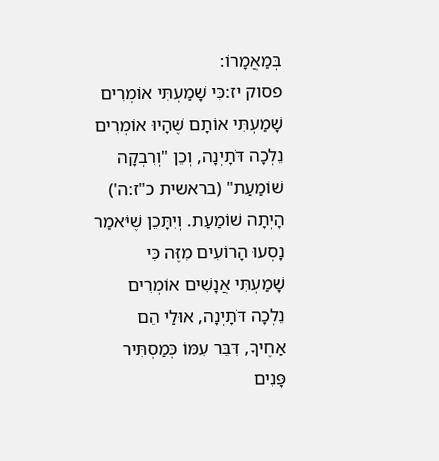בְּמַאֲמָרוֹ:
פסוק יז:כִּי שָׁמַעְתִּי אוֹמְרִים שָׁמַעְתִּי אוֹתָם שֶׁהָיוּ אוֹמְרִים נֵלְכָה דֹּתָיְנָה, וְכֵן "וְרִבְקָה שׁוֹמַעַת" (בראשית כ"ז:ה') הָיְתָה שׁוֹמַעַת. וְיִתָּכֵן שֶׁיֹּאמַר נָסְעוּ הָרוֹעִים מִזֶּה כִּי שָׁמַעְתִּי אֲנָשִׁים אוֹמְרִים נֵלְכָה דֹּתָיְנָה, אוּלַי הֵם אַחֶיךָ, דִּבֵּר עִמּוֹ כְּמַסְתִּיר פָּנִים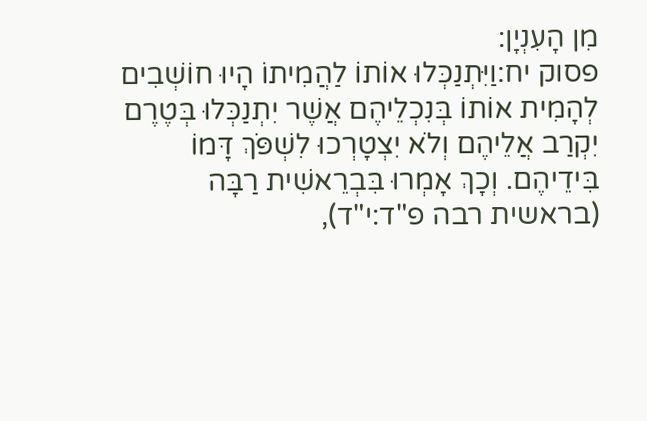מִן הָעִנְיָן:
פסוק יח:וַיִּתְנַכְּלוּ אוֹתוֹ לַהֲמִיתוֹ הָיוּ חוֹשְׁבִים לְהָמִית אוֹתוֹ בְּנִכְלֵיהֶם אֲשֶׁר יִתְנַכְּלוּ בְּטֶרֶם יִקְרַב אֲלֵיהֶם וְלֹא יִצְטָרְכוּ לִשְׁפֹּךְ דָּמוֹ בִּידֵיהֶם. וְכָךְ אָמְרוּ בִּבְרֵאשִׁית רַבָּה (בראשית רבה פ"ד:י"ד),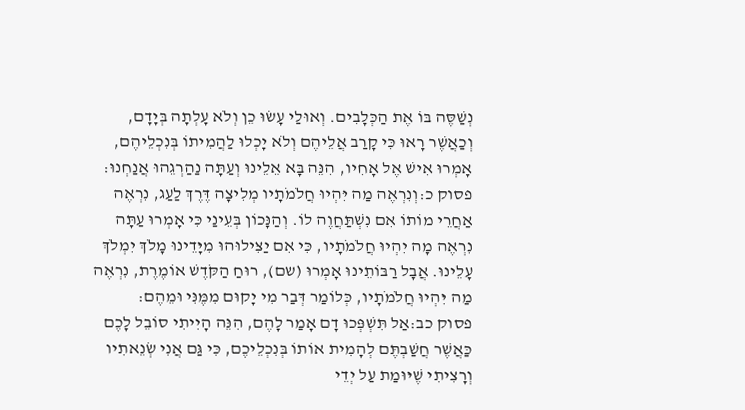נְשַׁסֶּה בּוֹ אֶת הַכְּלָבִים. וְאוּלַי עָשׂוּ כֵן וְלֹא עָלְתָה בְּיָדָם, וְכַאֲשֶׁר רָאוּ כִּי קָרַב אֲלֵיהֶם וְלֹא יָכְלוּ לַהֲמִיתוֹ בְּנִכְלֵיהֶם, אָמְרוּ אִישׁ אֶל אָחִיו, הִנֵּה בָּא אֵלֵינוּ וְעַתָּה נַהַרְגֵהוּ אֲנַחְנוּ:
פסוק כ:וְנִרְאֶה מַה יִּהְיוּ חֲלֹמֹתָיו מְלִיצָה דֶּרֶךְ לַעַג, נִרְאֶה אַחֲרֵי מוֹתוֹ אִם נִשְׁתַּחֲוֶה לוֹ. וְהַנָּכוֹן בְּעֵינַי כִּי אָמְרוּ עַתָּה נִרְאֶה מָה יִהְיוּ חֲלֹמֹתָיו, כִּי אִם יַצִּילוּהוּ מִיָּדֵינוּ מָלֹךְ יִמְלֹךְ עָלֵינוּ. אֲבָל רַבּוֹתֵינוּ אָמְרוּ (שם), רוּחַ הַקֹּדֶשׁ אוֹמֶרֶת, נִרְאֶה מַה יִּהְיוּ חֲלֹמֹתָיו, כְּלוֹמַר דְּבַר מִי יָקוּם מִמֶּנִּי וּמֵהֶם:
פסוק כב:אַל תִּשְׁפְּכוּ דָם אָמַר לָהֶם, הִנֵּה הָיִיתִי סוֹבֵל לָכֶם כַּאֲשֶׁר חֲשַׁבְתֶּם לְהָמִית אוֹתוֹ בְּנִכְלֵיכֶם, כִּי גַּם אֲנִי שְׂנֵאתִיו וְרָצִיתִי שֶׁיּוּמַת עַל יְדֵי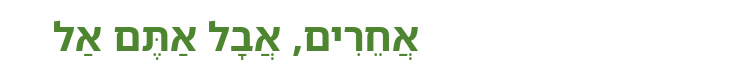אֲחֵרִים, אֲבָל אַתֶּם אַל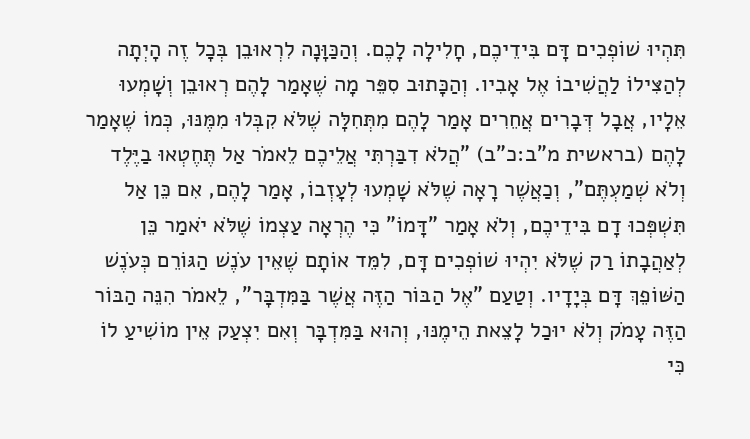תִּהְיוּ שׁוֹפְכִים דָּם בִּידֵיכֶם, חָלִילָה לָכֶם. וְהַכַּוָּנָה לִרְאוּבֵן בְּכָל זֶה הָיְתָה לְהַצִּילוֹ לַהֲשִׁיבוֹ אֶל אָבִיו. וְהַכָּתוּב סִפֵּר מָה שֶׁאָמַר לָהֶם רְאוּבֵן וְשָׁמְעוּ אֵלָיו, אֲבָל דְּבָרִים אֲחֵרִים אָמַר לָהֶם מִתְּחִלָּה שֶׁלֹּא קִבְּלוּ מִמֶּנּוּ, כְּמוֹ שֶׁאָמַר לָהֶם (בראשית מ"ב:כ"ב) "הֲלֹא דִבַּרְתִּי אֲלֵיכֶם לֵאמֹר אַל תֶּחֶטְאוּ בַיֶּלֶד וְלֹא שְׁמַעְתֶּם", וְכַאֲשֶׁר רָאָה שֶׁלֹּא שָׁמְעוּ לְעָזְבוֹ, אָמַר לָהֶם, אִם כֵּן אַל תִּשְׁפְּכוּ דָם בִּידֵיכֶם, וְלֹא אָמַר "דָּמוֹ" כִּי הֶרְאָה עַצְמוֹ שֶׁלֹּא יֹאמַר כֵּן לְאַהֲבָתוֹ רַק שֶׁלֹּא יִהְיוּ שׁוֹפְכִים דָּם, לִמֵּד אוֹתָם שֶׁאֵין עֹנֶשׁ הַגּוֹרֵם כְּעֹנֶשׁ הַשּׁוֹפֵךְ דָּם בְּיָדָיו. וְטַעַם "אֶל הַבּוֹר הַזֶּה אֲשֶׁר בַּמִּדְבָּר", לֵאמֹר הִנֵּה הַבּוֹר הַזֶּה עָמֹק וְלֹא יוּכַל לָצֵאת הֵימֶנּוּ, וְהוּא בַּמִּדְבָּר וְאִם יִצְעַק אֵין מוֹשִׁיעַ לוֹ כִּי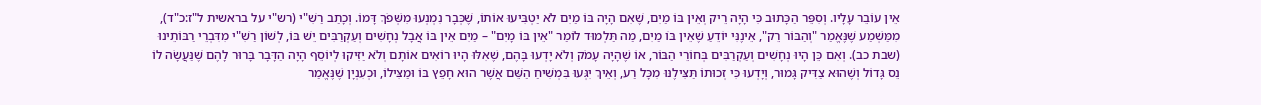אֵין עוֹבֵר עָלָיו. וְסִפֵּר הַכָּתוּב כִּי הָיָה רֵיק וְאֵין בּוֹ מַיִם, שֶׁאִם הָיָה בּוֹ מַיִם לֹא יַטְבִּיעוּ אוֹתוֹ, שֶׁכְּבָר נִמְנְעוּ מִשְּׁפֹךְ דָּמוֹ. וְכָתַב רַשִׁ"י (רש"י על בראשית ל"ז:כ"ד), מִמַּשְׁמַע שֶׁנֶּאֱמַר "וְהַבּוֹר רֵק", אֵינֶנִּי יוֹדֵעַ שֶׁאֵין בּוֹ מַיִם, מַה תַּלְמוּד לוֹמַר "אֵין בּוֹ מָיִם" – מַיִם אֵין בּוֹ אֲבָל נְחָשִׁים וְעַקְרַבִּים יֵשׁ בּוֹ, לְשׁוֹן רַשִׁ"י מִדִּבְרֵי רַבּוֹתֵינוּ (שבת כב). וְאִם כֵּן הָיוּ נְחָשִׁים וְעַקְרַבִּים בְּחוֹרֵי הַבּוֹר, אוֹ שֶׁהָיָה עָמֹק וְלֹא יָדְעוּ בָּהֶם, שֶׁאִלּוּ הָיוּ רוֹאִים אוֹתָם וְלֹא יַזִּיקוּ לְיוֹסֵף הָיָה הַדָּבָר בָּרוּר לָהֶם שֶׁנַּעֲשָׂה לוֹ נֵס גָּדוֹל וְשֶׁהוּא צַדִּיק גָּמוּר, וְיָדְעוּ כִּי זְכוּתוֹ תַּצִּילֶנּוּ מִכָּל רַע, וְאֵיךְ יִגְּעוּ בִּמְשִׁיחַ הַשֵּׁם אֲשֶׁר הוּא חָפֵץ בּוֹ וּמַצִּילוֹ, וּכְעִנְיָן שֶׁנֶּאֱמַר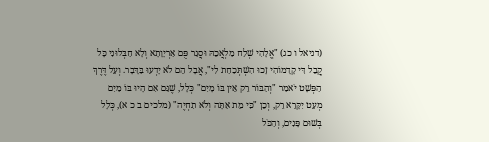(דניאל ו כג) "אֱלָהִי שְׁלַח מַלְאֲכֵהּ וּסֲגַר פֻּם אַרְיָוָתָא וְלָא חַבְּלוּנִי כָּל קֳבֵל דִּי קָדָמוֹהִי זָכוּ הִשְׁתְּכַחַת לִי", אֲבָל הֵם לֹא יָדְעוּ בַּדָּבָר. וְעַל דֶּרֶךְ הַפְּשָׁט יֹאמַר "וְהַבּוֹר רֵק אֵין בּוֹ מָיִם" כְּלָל, שֶׁגַּם אִם הָיוּ בּוֹ מַיִם מְעַט יִקָּרֵא רֵק, וְכֵן "כִּי מֵת אַתָּה וְלֹא תִחְיֶה" (מלכים ב כ א), כְּלָל בְּשׁוּם פָּנִים, וְהַכֹּל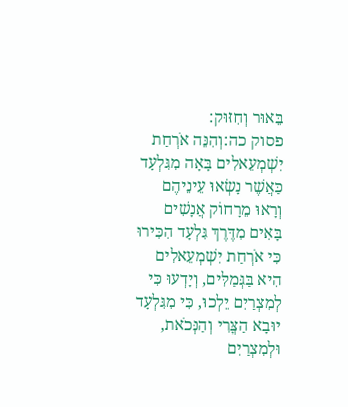בֵּאוּר וְחִזּוּק:
פסוק כה:וְהִנֵּה אֹרְחַת יִשְׁמְעֵאלִים בָּאָה מִגִּלְעָד כַּאֲשֶׁר נָשְׂאוּ עֵינֵיהֶם וְרָאוּ מֵרָחוֹק אֲנָשִׁים בָּאִים מִדֶּרֶךְ גִּלְעָד הִכִּירוּ כִּי אֹרְחַת יִשְׁמְעֵאלִים הִיא בַּגְּמַלִּים, וְיָדְעוּ כִּי לְמִצְרַיִם יֵלְכוּ, כִּי מִגִּלְעָד יוּבָא הַצֳּרִי וְהַנְּכֹאת, וּלְמִצְרַיִם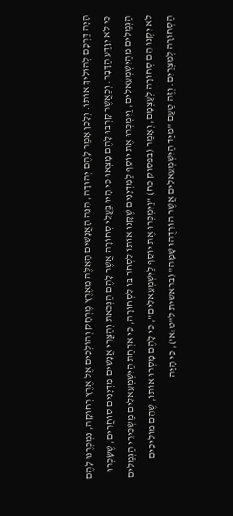הָיָה דַּרְכָּם לְהוֹלִיךְ אוֹתוֹ. וְלָכֵן אָמַר לָהֶם יְהוּדָה, הִנֵּה הָאֲנָשִׁים הָאֵלֶּה מֵאֶרֶץ מֶרְחָק וְהוֹלְכִים אֶל אֶרֶץ רְחוֹקָה, נִמְכְּרֶנּוּ לָהֶם כִּי לֹא יִוָּדַע הַדָּבָר. וְכַאֲשֶׁר קָרְבוּ לָהֶם מָצְאוּ כִּי הָיוּ בַּעֲלֵי סְחוֹרָה אֲשֶׁר לָהֶם הַנְּכֹאת וְהַצֳּרִי אֲנָשִׁים מִדְיָנִים סוֹחֲרִים, שֶׁשָּׂכְרוּ הַגְּמַלִּים מֵהַיִּשְׁמְעֵאלִים, וַיִּמְכְּרוּ אֶת יוֹסֵף לַמִּדְיָנִים שֶׁקָּנוּ אוֹתוֹ לִסְחֹר בּוֹ לִסְחוֹרָה, כִּי אֹרְחַת הַיִּשְׁמְעֵאלִים מַשְׂכִּירֵי הַגְּמַלִּים לֹא יִקְנוּ הֵם סְחוֹרָה לְעַצְמָם, וְאָמַר (בפסוק כח) "וַיִּמְכְּרוּ אֶת יוֹסֵף לַיִּשְׁמְעֵאלִים", כִּי לָהֶם מָסְרוּ אוֹתוֹ, שֶׁהֵם מוֹלִיכִים הַסְּחוֹרָה לְמִצְרַיִם. וְזֶה טַעַם "מִיַּד הַיִּשְׁמְעֵאלִים אֲשֶׁר הוֹרִדֻהוּ שָׁמָּה" (בראשית ל"ט:א'), כִּי הָיָה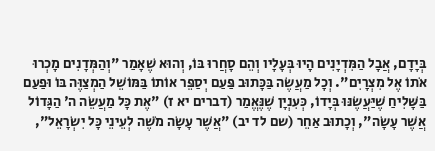בְּיָדָם, אֲבָל הַמִּדְיָנִים הָיוּ בְּעָלָיו וְהֵם סָחֲרוּ בּוֹ, וְהוּא שֶׁאָמַר "וְהַמְּדָנִים מָכְרוּ אֹתוֹ אֶל מִצְרָיִם". וְכָל מַעֲשֶׂה בַּכָּתוּב פַּעַם יְסַפֵּר אוֹתוֹ בַּמּוֹשֵׁל הַמְצַוֶּה בּוֹ וּפַעַם בַּשָּׁלִיחַ שֶׁיַּעֲשֶׂנּוּ בְּיָדוֹ, כְּעִנְיָן שֶׁנֶּאֱמַר (דברים יא ז) "אֶת כָּל מַעֲשֵׂה ה' הַגָּדוֹל אֲשֶׁר עָשָׂה", וְכָתוּב אַחֵר (שם לד יב) "אֲשֶׁר עָשָׂה מֹשֶׁה לְעֵינֵי כָּל יִשְׂרָאֵל",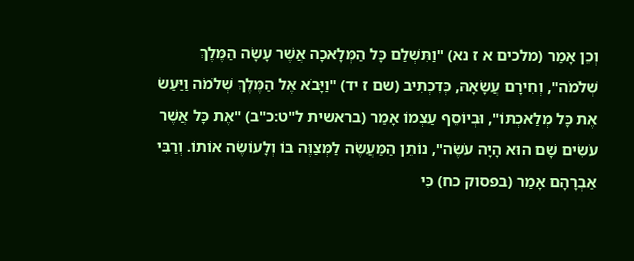וְכֵן אָמַר (מלכים א ז נא) "וַתִּשְׁלַם כָּל הַמְּלָאכָה אֲשֶׁר עָשָׂה הַמֶּלֶךְ שְׁלֹמֹה", וְחִירָם עֲשָׂאָהּ, כְּדִכְתִיב (שם ז יד) "וַיָּבֹא אֶל הַמֶּלֶךְ שְׁלֹמֹה וַיַּעַשׂ אֶת כָּל מְלַאכְתּוֹ", וּבְיוֹסֵף עַצְמוֹ אָמַר (בראשית ל"ט:כ"ב) "אֶת כָּל אֲשֶׁר עֹשִׂים שָׁם הוּא הָיָה עֹשֶׂה", נוֹתֵן הַמַּעֲשֶׂה לַמְּצַוֶּה בּוֹ וְלָעוֹשֶׂה אוֹתוֹ. וְרַבִּי אַבְרָהָם אָמַר (בפסוק כח) כִּי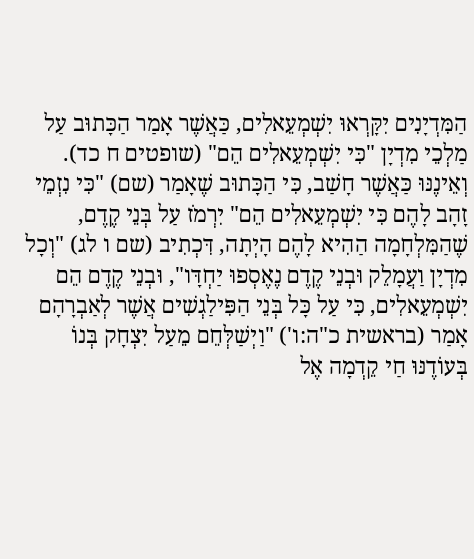הַמִּדְיָנִים יִקָּרְאוּ יִשְׁמְעֵאלִים, כַּאֲשֶׁר אָמַר הַכָּתוּב עַל מַלְכֵי מִדְיָן "כִּי יִשְׁמְעֵאלִים הֵם" (שופטים ח כד). וְאֵינֶנּוּ כַּאֲשֶׁר חָשַׁב, כִּי הַכָּתוּב שֶׁאָמַר (שם) "כִּי נִזְמֵי זָהָב לָהֶם כִּי יִשְׁמְעֵאלִים הֵם" יִרְמֹז עַל בְּנֵי קֶדֶם, שֶׁהַמִּלְחָמָה הַהִיא לָהֶם הָיְתָה, דִּכְתִיב (שם ו לג) "וְכָל מִדְיָן וַעֲמָלֵק וּבְנֵי קֶדֶם נֶאֶסְפוּ יַחְדָּו", וּבְנֵי קֶדֶם הֵם יִשְׁמְעֵאלִים, כִּי עַל כָּל בְּנֵי הַפִּילַגְשִׁים אֲשֶׁר לְאַבְרָהָם אָמַר (בראשית כ"ה:ו') "וַיְשַׁלְּחֵם מֵעַל יִצְחָק בְּנוֹ בְּעוֹדֶנּוּ חַי קֵדְמָה אֶל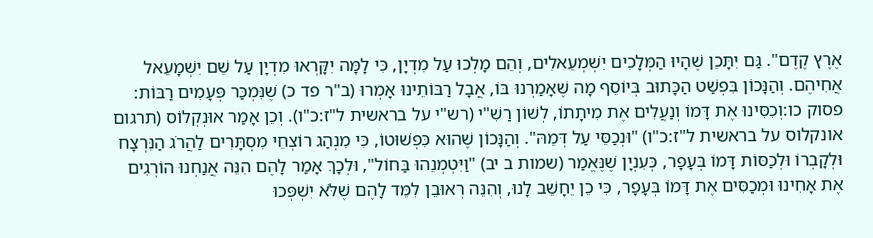אֶרֶץ קֶדֶם". גַּם יִתָּכֵן שֶׁהָיוּ הַמְּלָכִים יִשְׁמְעֵאלִים, וְהֵם מָלְכוּ עַל מִדְיָן, כִּי לָמָּה יִקָּרְאוּ מִדְיָן עַל שֵׁם יִשְׁמָעֵאל אֲחִיהֶם. וְהַנָּכוֹן בִּפְשַׁט הַכָּתוּב בְּיוֹסֵף מָה שֶׁאָמַרְנוּ בּוֹ, אֲבָל רַבּוֹתֵינוּ אָמְרוּ (ב"ר פד כ) שֶׁנִּמְכַּר פְּעָמִים רַבּוֹת:
פסוק כו:וְכִסִּינוּ אֶת דָּמוֹ וְנַעֲלִים אֶת מִיתָתוֹ, לְשׁוֹן רַשִׁ"י (רש"י על בראשית ל"ז:כ"ו). וְכֵן אָמַר אוּנְקְלוֹס (תרגום אונקלוס על בראשית ל"ז:כ"ו) "וּנְכַסֵּי עַל דְּמֵהּ". וְהַנָּכוֹן שֶׁהוּא כִּפְשׁוּטוֹ, כִּי מִנְהַג רוֹצְחֵי מִסְתָּרִים לַהֲרֹג הַנִּרְצָח וּלְקָבְרוֹ וּלְכַסּוֹת דָּמוֹ בְּעָפָר, כְּעִנְיָן שֶׁנֶּאֱמַר (שמות ב יב) "וַיִּטְמְנֵהוּ בַּחוֹל", וּלְכָךְ אָמַר לָהֶם הִנֵּה אֲנַחְנוּ הוֹרְגִים אֶת אָחִינוּ וּמְכַסִּים אֶת דָּמוֹ בְּעָפָר, כִּי כֵן יֵחָשֵׁב לָנוּ, וְהִנֵּה רְאוּבֵן לִמֵּד לָהֶם שֶׁלֹּא יִשְׁפְּכוּ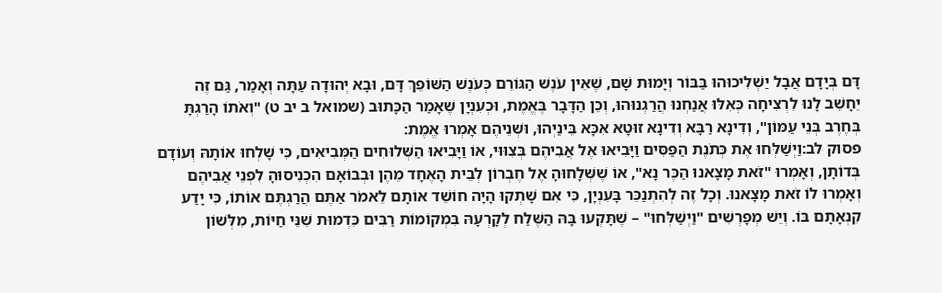דָּם בְּיָדָם אֲבָל יַשְׁלִיכוּהוּ בַּבּוֹר וְיָמוּת שָׁם, שֶׁאֵין עֹנֶשׁ הַגּוֹרֵם כְּעֹנֶשׁ הַשּׁוֹפֵךְ דָּם, וּבָא יְהוּדָה עַתָּה וְאָמַר, גַּם זֶה יֵחָשֵׁב לָנוּ לִרְצִיחָה כְּאִלּוּ אֲנַחְנוּ הֲרַגְנוּהוּ, וְכֵן הַדָּבָר בֶּאֱמֶת, וּכְעִנְיָן שֶׁאָמַר הַכָּתוּב (שמואל ב יב ט) "וְאֹתוֹ הָרַגְתָּ בְּחֶרֶב בְּנֵי עַמּוֹן", וְדִינָא רַבָּא וְדִינָא זוּטָא אִכָּא בֵּינַיְהוּ, וּשְׁנֵיהֶם אָמְרוּ אֱמֶת:
פסוק לב:וַיְשַׁלְּחוּ אֶת כְּתֹנֶת הַפַּסִּים וַיָּבִיאוּ אֶל אֲבִיהֶם בְּצִוּוּי, אוֹ וַיָּבִיאוּ הַשְּׁלוּחִים הַמְּבִיאִים, כִּי שָׁלְחוּ אוֹתָהּ וְעוֹדָם בְּדוֹתָן, וְאָמְרוּ "זֹאת מָצָאנוּ הַכֶּר נָא", אוֹ שֶׁשְּׁלָחוּהָ אֶל חֶבְרוֹן לְבֵית הָאֶחָד מֵהֶן וּבְבוֹאָם הִכְנִיסוּהָ לִפְנֵי אֲבִיהֶם וְאָמְרוּ לוֹ זֹאת מָצָאנוּ. וְכָל זֶה לְהִתְנַכֵּר בָּעִנְיָן, כִּי אִם שָׁתְקוּ הָיָה חוֹשֵׁד אוֹתָם לֵאמֹר אַתֶּם הֲרַגְתֶּם אוֹתוֹ, כִּי יָדַע קִנְאָתָם בּוֹ. וְיֵשׁ מְפָרְשִׁים "וַיְשַׁלְּחוּ" – שֶׁתָּקְעוּ בָּהּ הַשֶּׁלַח לְקָרְעָהּ בִּמְקוֹמוֹת רַבִּים כִּדְמוּת שִׁנֵּי חַיּוֹת, מִלְּשׁוֹן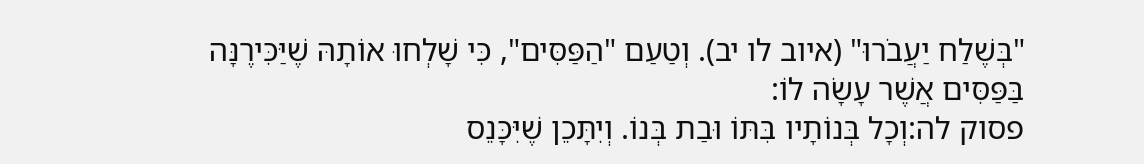"בְּשֶׁלַח יַעֲבֹרוּ" (איוב לו יב). וְטַעַם "הַפַּסִּים", כִּי שָׁלְחוּ אוֹתָהּ שֶׁיַּכִּירֶנָּה בַּפַּסִּים אֲשֶׁר עָשָׂה לוֹ:
פסוק לה:וְכָל בְּנוֹתָיו בִּתּוֹ וּבַת בְּנוֹ. וְיִתָּכֵן שֶׁיִּכָּנֵס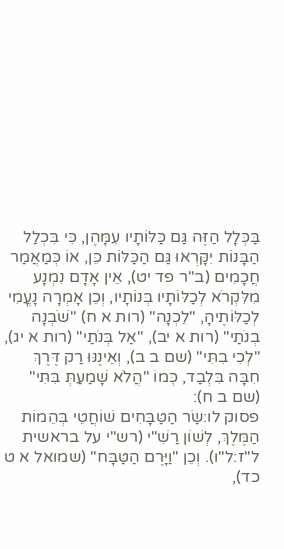בַּכְּלָל הַזֶּה גַּם כַּלּוֹתָיו עִמָּהֶן, כִּי בִּכְלַל הַבָּנוֹת יִקָּרְאוּ גַּם הַכַּלּוֹת כֵּן, אוֹ כְּמַאֲמַר חֲכָמִים (ב"ר פד יט), אֵין אָדָם נִמְנָע מִלִּקְרֹא לְכַלּוֹתָיו בְּנוֹתָיו, וְכֵן אָמְרָה נָעֳמִי לְכַלּוֹתֶיהָ, "לֵכְנָה" (רות א ח) "שֹׁבְנָה בְנֹתַי" (רות א יב), "אַל בְּנֹתַי" (רות א יג), "לְכִי בִתִּי" (שם ב ב), וְאֵינֶנּוּ רַק דֶּרֶךְ חִבָּה בִּלְבַד, כְּמוֹ "הֲלֹא שָׁמַעַתְּ בִּתִּי" (שם ב ח):
פסוק לו:שַׂר הַטַּבָּחִים שׁוֹחֲטֵי בְּהֵמוֹת הַמֶּלֶךְ, לְשׁוֹן רַשִׁ"י (רש"י על בראשית ל"ז:ל"ו). וְכֵן "וַיָּרֶם הַטַּבָּח" (שמואל א ט כד),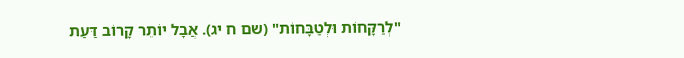"לְרַקָּחוֹת וּלְטַבָּחוֹת" (שם ח יג). אֲבָל יוֹתֵר קָרוֹב דַּעַת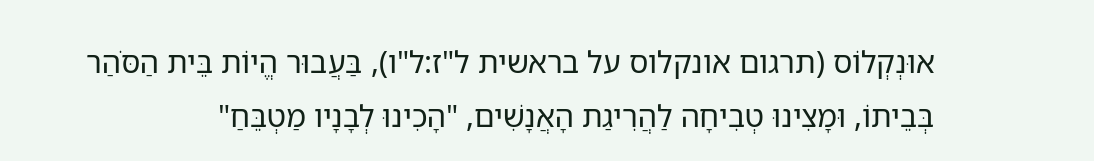אוּנְקְלוֹס (תרגום אונקלוס על בראשית ל"ז:ל"ו), בַּעֲבוּר הֱיוֹת בֵּית הַסֹּהַר בְּבֵיתוֹ, וּמָצִינוּ טְבִיחָה לַהֲרִיגַת הָאֲנָשִׁים, "הָכִינוּ לְבָנָיו מַטְבֵּחַ"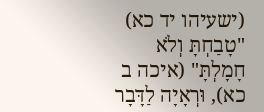(ישעיהו יד כא) "טָבַחְתָּ וְלֹא חָמָלְתָּ" (איכה ב כא), וּרְאָיָה לַדָּבָר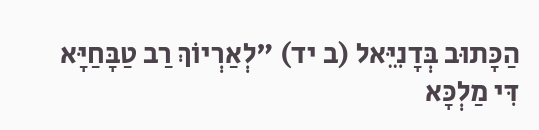הַכָּתוּב בְּדָנִיֵּאל (ב יד) "לְאַרְיוֹךְ רַב טַבָּחַיָּא דִּי מַלְכָּא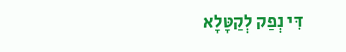דִּי נְפַק לְקַטָּלָא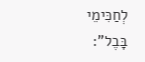לְחַכִּימֵי בָּבֶל":